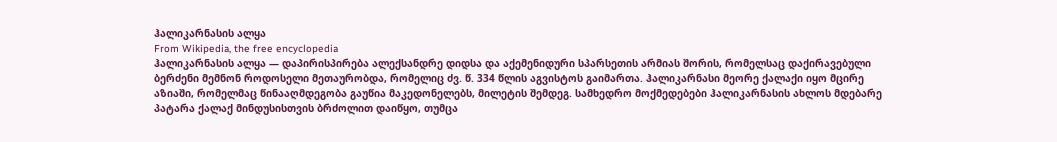ჰალიკარნასის ალყა
From Wikipedia, the free encyclopedia
ჰალიკარნასის ალყა — დაპირისპირება ალექსანდრე დიდსა და აქემენიდური სპარსეთის არმიას შორის, რომელსაც დაქირავებული ბერძენი მემნონ როდოსელი მეთაურობდა, რომელიც ძვ. წ. 334 წლის აგვისტოს გაიმართა. ჰალიკარნასი მეორე ქალაქი იყო მცირე აზიაში, რომელმაც წინააღმდეგობა გაუწია მაკედონელებს, მილეტის შემდეგ. სამხედრო მოქმედებები ჰალიკარნასის ახლოს მდებარე პატარა ქალაქ მინდუსისთვის ბრძოლით დაიწყო, თუმცა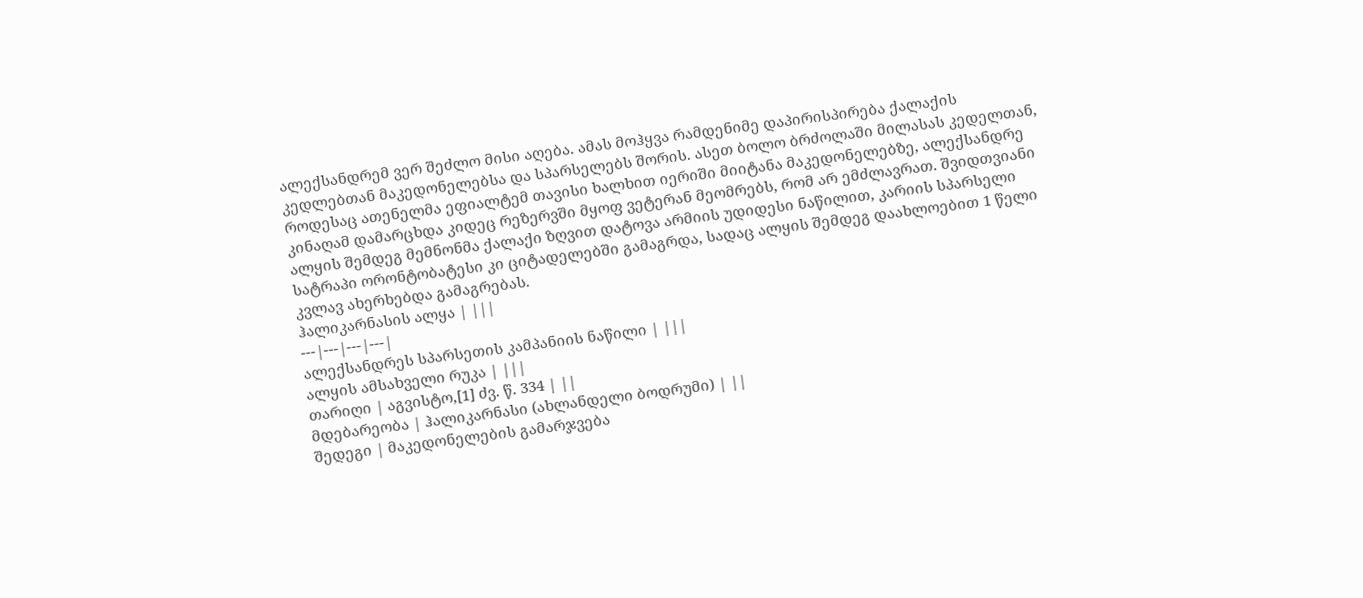ალექსანდრემ ვერ შეძლო მისი აღება. ამას მოჰყვა რამდენიმე დაპირისპირება ქალაქის კედლებთან მაკედონელებსა და სპარსელებს შორის. ასეთ ბოლო ბრძოლაში მილასას კედელთან, როდესაც ათენელმა ეფიალტემ თავისი ხალხით იერიში მიიტანა მაკედონელებზე, ალექსანდრე კინაღამ დამარცხდა კიდეც რეზერვში მყოფ ვეტერან მეომრებს, რომ არ ემძლავრათ. შვიდთვიანი ალყის შემდეგ მემნონმა ქალაქი ზღვით დატოვა არმიის უდიდესი ნაწილით, კარიის სპარსელი სატრაპი ორონტობატესი კი ციტადელებში გამაგრდა, სადაც ალყის შემდეგ დაახლოებით 1 წელი კვლავ ახერხებდა გამაგრებას.
ჰალიკარნასის ალყა | |||
---|---|---|---|
ალექსანდრეს სპარსეთის კამპანიის ნაწილი | |||
ალყის ამსახველი რუკა | |||
თარიღი | აგვისტო,[1] ძვ. წ. 334 | ||
მდებარეობა | ჰალიკარნასი (ახლანდელი ბოდრუმი) | ||
შედეგი | მაკედონელების გამარჯვება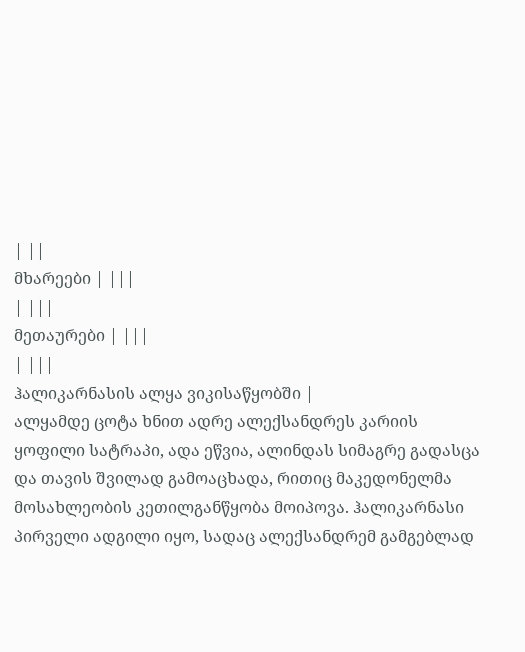| ||
მხარეები | |||
| |||
მეთაურები | |||
| |||
ჰალიკარნასის ალყა ვიკისაწყობში |
ალყამდე ცოტა ხნით ადრე ალექსანდრეს კარიის ყოფილი სატრაპი, ადა ეწვია, ალინდას სიმაგრე გადასცა და თავის შვილად გამოაცხადა, რითიც მაკედონელმა მოსახლეობის კეთილგანწყობა მოიპოვა. ჰალიკარნასი პირველი ადგილი იყო, სადაც ალექსანდრემ გამგებლად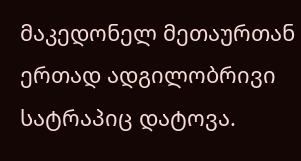მაკედონელ მეთაურთან ერთად ადგილობრივი სატრაპიც დატოვა.